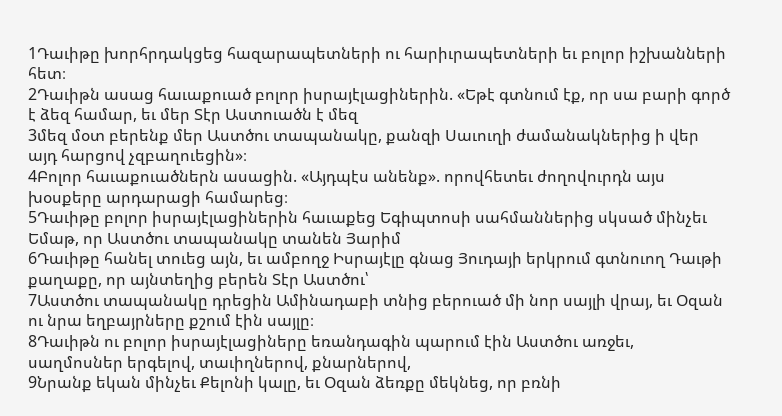1Դաւիթը խորհրդակցեց հազարապետների ու հարիւրապետների եւ բոլոր իշխանների հետ։
2Դաւիթն ասաց հաւաքուած բոլոր իսրայէլացիներին. «Եթէ գտնում էք, որ սա բարի գործ է ձեզ համար, եւ մեր Տէր Աստուածն է մեզ
3մեզ մօտ բերենք մեր Աստծու տապանակը, քանզի Սաւուղի ժամանակներից ի վեր այդ հարցով չզբաղուեցին»։
4Բոլոր հաւաքուածներն ասացին. «Այդպէս անենք». որովհետեւ ժողովուրդն այս խօսքերը արդարացի համարեց։
5Դաւիթը բոլոր իսրայէլացիներին հաւաքեց Եգիպտոսի սահմաններից սկսած մինչեւ Եմաթ, որ Աստծու տապանակը տանեն Յարիմ
6Դաւիթը հանել տուեց այն, եւ ամբողջ Իսրայէլը գնաց Յուդայի երկրում գտնուող Դաւթի քաղաքը, որ այնտեղից բերեն Տէր Աստծու՝
7Աստծու տապանակը դրեցին Ամինադաբի տնից բերուած մի նոր սայլի վրայ, եւ Օզան ու նրա եղբայրները քշում էին սայլը։
8Դաւիթն ու բոլոր իսրայէլացիները եռանդագին պարում էին Աստծու առջեւ, սաղմոսներ երգելով, տաւիղներով, քնարներով,
9Նրանք եկան մինչեւ Քելոնի կալը, եւ Օզան ձեռքը մեկնեց, որ բռնի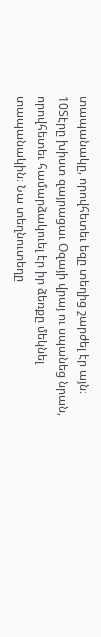տապանակը, որովհետեւ եզը տեղից շարժել էր այն։
10Տէրը խիստ զայրացաւ Օզայի վրայ ու սպանեց նրան, որովհետեւ համարձակուել էր իր ձեռքը մեկնել տապանակին։ Նա տեղնուտեղը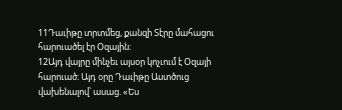11Դաւիթը տրտմեց, քանզի Տէրը մահացու հարուածել էր Օզային։
12Այդ վայրը մինչեւ այսօր կոչւում է Օզայի հարուած։ Այդ օրը Դաւիթը Աստծուց վախենալով՝ ասաց. «Ես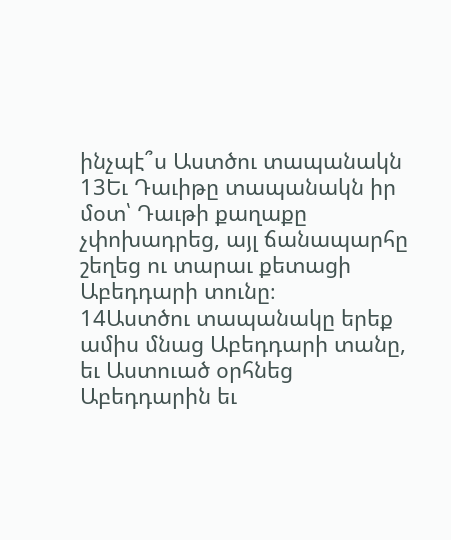ինչպէ՞ս Աստծու տապանակն
13Եւ Դաւիթը տապանակն իր մօտ՝ Դաւթի քաղաքը չփոխադրեց, այլ ճանապարհը շեղեց ու տարաւ քետացի Աբեդդարի տունը։
14Աստծու տապանակը երեք ամիս մնաց Աբեդդարի տանը, եւ Աստուած օրհնեց Աբեդդարին եւ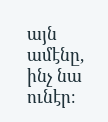այն ամէնը, ինչ նա ունէր։